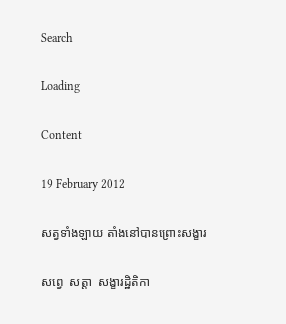Search

Loading

Content

19 February 2012

សត្វទាំងឡាយ តាំងនៅបានព្រោះសង្ខារ

សព្វេ  សត្តា  សង្ខារដ្ឋិតិកា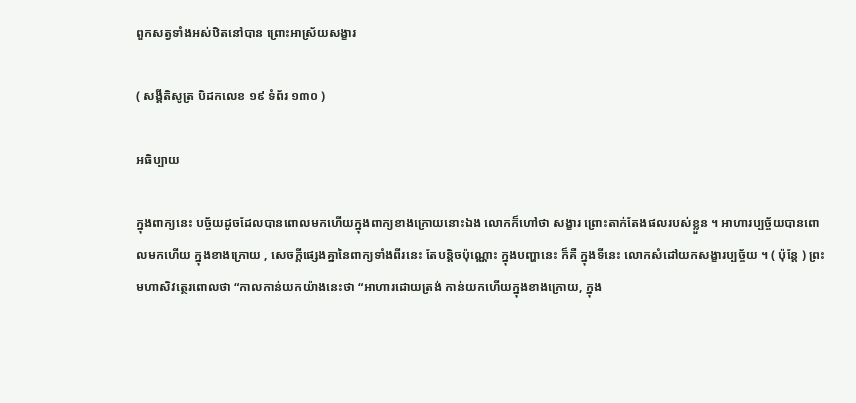ពួកសត្វទាំងអស់ឋិតនៅបាន ព្រោះអាស្រ័យសង្ខារ

( សង្គីតិសូត្រ បិដកលេខ ១៩ ទំព័រ ១៣០ )

អធិប្បាយ

ក្នុងពាក្យនេះ បច្ច័យដូចដែលបានពោលមកហើយក្នុងពាក្យខាងក្រោយនោះឯង លោកក៏ហៅថា សង្ខារ ព្រោះតាក់តែងផលរបស់ខ្លួន ។ អាហារប្បច្ច័យបានពោលមកហើយ ក្នុងខាងក្រោយ , សេចក្តីផ្សេងគ្នានៃពាក្យទាំងពីរនេះ តែបន្តិចប៉ុណ្ណោះ ក្នុងបញ្ហានេះ ក៏គឺ ក្នុងទីនេះ លោកសំដៅយកសង្ខារប្បច្ច័យ ។ ( ប៉ុន្តែ ) ព្រះមហាសិវត្ថេរពោលថា “កាលកាន់យកយ៉ាងនេះថា “អាហារដោយត្រង់ កាន់យកហើយក្នុងខាងក្រោយ, ក្នុង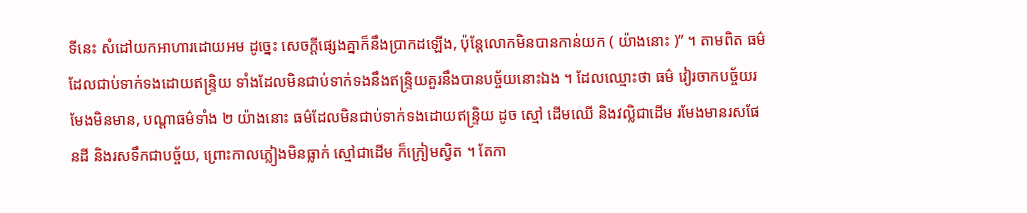ទីនេះ សំដៅយកអាហារដោយអម ដូច្នេះ សេចក្តីផ្សេងគ្នាក៏នឹងប្រាកដឡើង, ប៉ុន្តែលោកមិនបានកាន់យក ( យ៉ាងនោះ )” ។ តាមពិត ធម៌ដែលជាប់ទាក់ទងដោយឥន្ទ្រិយ ទាំងដែលមិនជាប់ទាក់ទងនឹងឥន្ទ្រិយគួរនឹងបានបច្ច័យនោះឯង ។ ដែលឈ្មោះថា ធម៌ វៀរចាកបច្ច័យរមែងមិនមាន, បណ្តាធម៌ទាំង ២ យ៉ាងនោះ ធម៌ដែលមិនជាប់ទាក់ទងដោយឥន្ទ្រិយ ដូច ស្មៅ ដើមឈើ និងវល្លិជាដើម រមែងមានរសផែនដី និងរសទឹកជាបច្ច័យ, ព្រោះកាលភ្លៀងមិនធ្លាក់ ស្មៅជាដើម ក៏ក្រៀមស្វិត ។ តែកា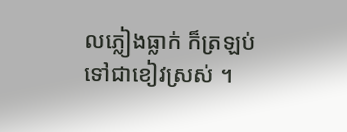លភ្លៀងធ្លាក់ ក៏ត្រឡប់ទៅជាខៀវស្រស់ ។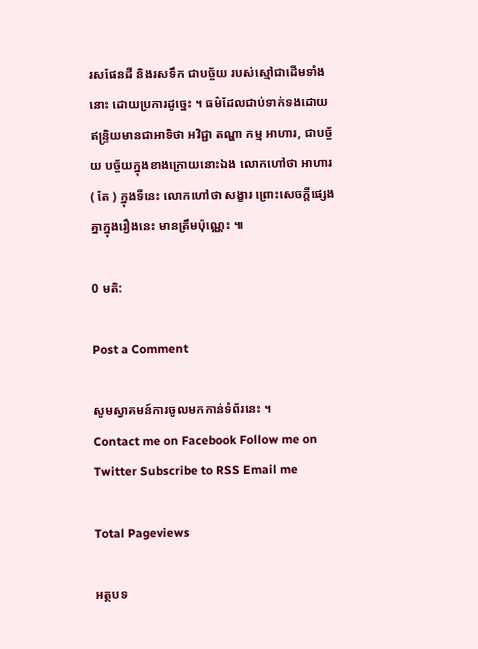រសផែនដី និងរសទឹក ជាបច្ច័យ របស់ស្មៅជាដើមទាំងនោះ ដោយប្រការដូច្នេះ ។ ធម៌ដែលជាប់ទាក់ទងដោយឥន្ទ្រិយមានជាអាទិថា អវិជ្ជា តណ្ហា កម្ម អាហារ, ជាបច្ច័យ បច្ច័យក្នុងខាងក្រោយនោះឯង លោកហៅថា អាហារ ( តែ ) ក្នុងទីនេះ លោកហៅថា សង្ខារ ព្រោះសេចក្តីផ្សេងគ្នាក្នុងរឿងនេះ មានត្រឹមប៉ុណ្ណេះ ៕

0 មតិ:

Post a Comment

សូមស្វាគមន៍ការចូលមកកាន់ទំព័រនេះ ។
Contact me on Facebook Follow me on Twitter Subscribe to RSS Email me

Total Pageviews

អត្ថបទ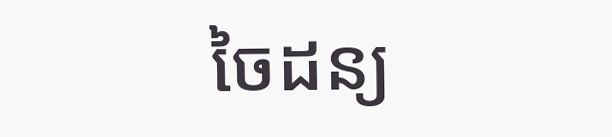ចៃដន្យ